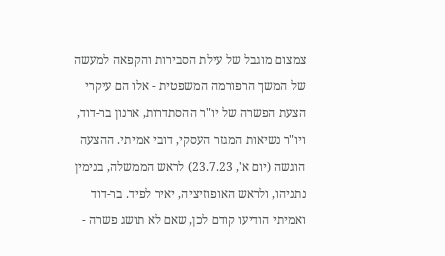צמצום מוגבל של עילת הסבירות והקפאה למעשה של המשך הרפורמה המשפטית - אלו הם עיקרי הצעת הפשרה של יו"ר ההסתדרות, ארנון בר-דוד, ויו"ר נשיאות המגזר העסקי, דובי אמיתי. ההצעה הוגשה (יום א', 23.7.23) לראש הממשלה, בנימין נתניהו, ולראש האופוזיציה, יאיר לפיד. בר-דוד ואמיתי הודיעו קודם לכן, שאם לא תושג פשרה -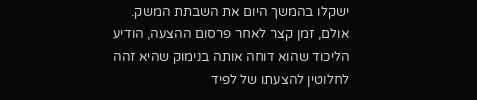ישקלו בהמשך היום את השבתת המשק.
אולם, זמן קצר לאחר פרסום ההצעה, הודיע הליכוד שהוא דוחה אותה בנימוק שהיא זהה לחלוטין להצעתו של לפיד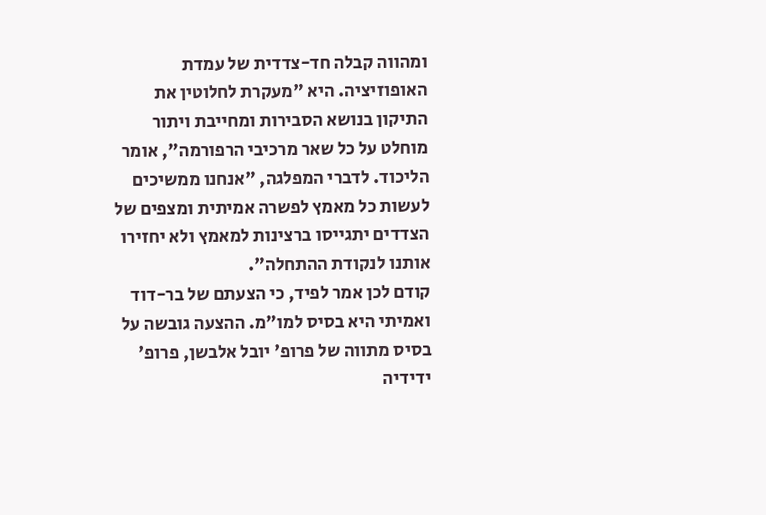ומהווה קבלה חד-צדדית של עמדת האופוזיציה. היא "מעקרת לחלוטין את התיקון בנושא הסבירות ומחייבת ויתור מוחלט על כל שאר מרכיבי הרפורמה", אומר הליכוד. לדברי המפלגה, "אנחנו ממשיכים לעשות כל מאמץ לפשרה אמיתית ומצפים של הצדדים יתגייסו ברצינות למאמץ ולא יחזירו אותנו לנקודת ההתחלה".
קודם לכן אמר לפיד, כי הצעתם של בר-דוד ואמיתי היא בסיס למו"מ. ההצעה גובשה על בסיס מתווה של פרופ' יובל אלבשן, פרופ' ידידיה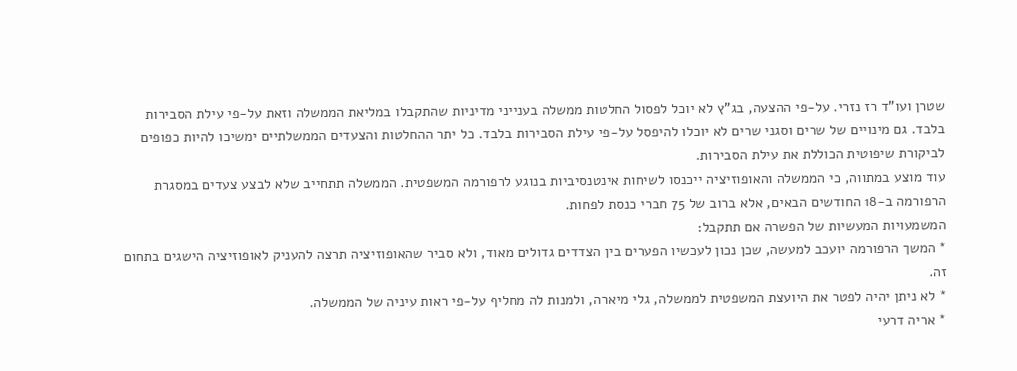שטרן ועו"ד רז נזרי. על-פי ההצעה, בג"ץ לא יוכל לפסול החלטות ממשלה בענייני מדיניות שהתקבלו במליאת הממשלה וזאת על-פי עילת הסבירות בלבד. גם מינויים של שרים וסגני שרים לא יוכלו להיפסל על-פי עילת הסבירות בלבד. כל יתר ההחלטות והצעדים הממשלתיים ימשיכו להיות כפופים לביקורת שיפוטית הכוללת את עילת הסבירות.
עוד מוצע במתווה, כי הממשלה והאופוזיציה ייכנסו לשיחות אינטנסיביות בנוגע לרפורמה המשפטית. הממשלה תתחייב שלא לבצע צעדים במסגרת הרפורמה ב-18 החודשים הבאים, אלא ברוב של 75 חברי כנסת לפחות.
המשמעויות המעשיות של הפשרה אם תתקבל:
* המשך הרפורמה יועכב למעשה, שכן נכון לעכשיו הפערים בין הצדדים גדולים מאוד, ולא סביר שהאופוזיציה תרצה להעניק לאופוזיציה הישגים בתחום זה.
* לא ניתן יהיה לפטר את היועצת המשפטית לממשלה, גלי מיארה, ולמנות לה מחליף על-פי ראות עיניה של הממשלה.
* אריה דרעי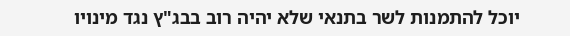יוכל להתמנות לשר בתנאי שלא יהיה רוב בבג"ץ נגד מינויו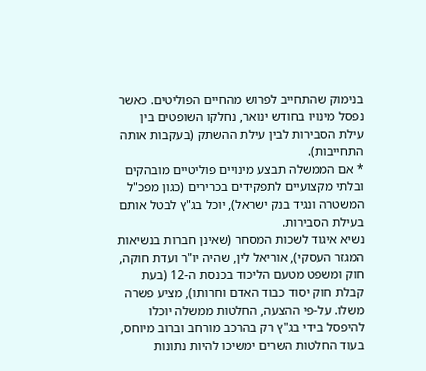בנימוק שהתחייב לפרוש מהחיים הפוליטים. כאשר נפסל מינויו בחודש ינואר, נחלקו השופטים בין עילת הסבירות לבין עילת ההשתק (בעקבות אותה התחייבות).
* אם הממשלה תבצע מינויים פוליטיים מובהקים ובלתי מקצועיים לתפקידים בכרירים (כגון מפכ"ל המשטרה ונגיד בנק ישראל), יוכל בג"ץ לבטל אותם בעילת הסבירות.
נשיא איגוד לשכות המסחר (שאינן חברות בנשיאות המגזר העסקי), אוריאל לין, שהיה יו"ר ועדת חוקה, חוק ומשפט מטעם הליכוד בכנסת ה-12 (בעת קבלת חוק יסוד כבוד האדם וחרותו), מציע פשרה משלו. על-פי ההצעה, החלטות ממשלה יוכלו להיפסל בידי בג"ץ רק בהרכב מורחב וברוב מיוחס, בעוד החלטות השרים ימשיכו להיות נתונות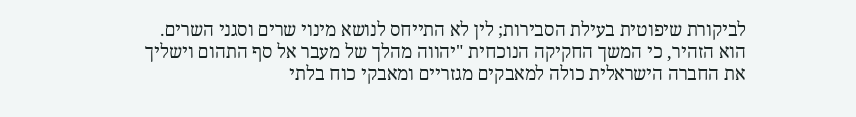לביקורת שיפוטית בעילת הסבירות; לין לא התייחס לנושא מינוי שרים וסגני השרים. הוא הזהיר, כי המשך החקיקה הנוכחית "יהווה מהלך של מעבר אל סף התהום וישליך את החברה הישראלית כולה למאבקים מגזריים ומאבקי כוח בלתי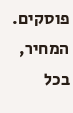פוסקים. המחיר, בכל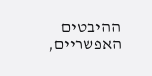ההיבטים האפשריים,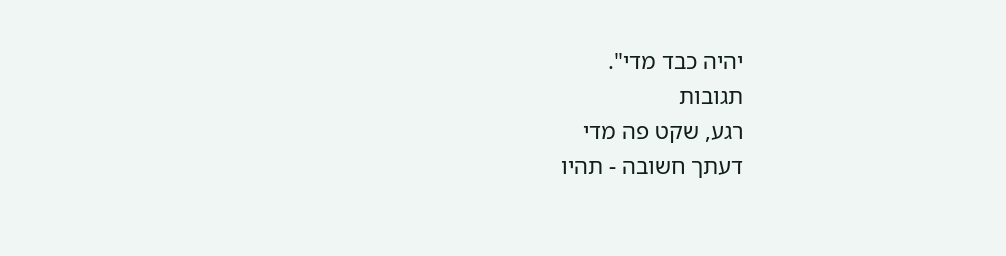יהיה כבד מדי".
תגובות
רגע, שקט פה מדי
דעתך חשובה - תהיו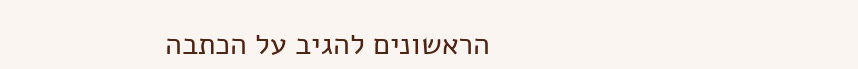הראשונים להגיב על הכתבה